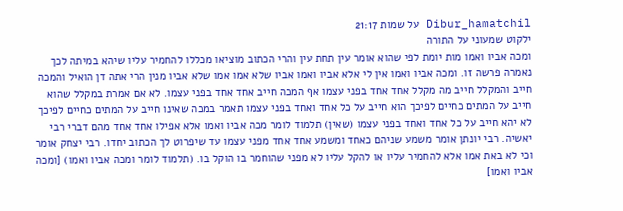Dibur_hamatchil על שמות 21:17
ילקוט שמעוני על התורה
ומכה אביו ואמו מות יומת לפי שהוא אומר עין תחת עין והרי הכתוב מוציאו מכללו להחמיר עליו שיהא במיתה לכך נאמרה פרשה זו. ומכה אביו ואמו אין לי אלא אביו ואמו אביו שלא אמו אמו שלא אביו מנין הרי אתה דן הואיל והמכה חייב והמקלל חייב מה מקלל אחד אחד בפני עצמו אף המכה חייב אחד אחד בפני עצמו. לא אם אמרת במקלל שהוא חייב על המתים כחיים לפיכך הוא חייב על כל אחד ואחד בפני עצמו תאמר במכה שאינו חייב על המתים כחיים לפיכך לא יהא חייב על כל אחד ואחד בפני עצמו (שאין) תלמוד לומר מכה אביו ואמו אלא אפילו אחד אחד מהם דברי רבי יאשיה. רבי יונתן אומר משמע שניהם כאחד ומשמע אחד אחד מפני עצמו עד שיפרוט לך הכתוב יחדו. רבי יצחק אומר וכי לא באת אמו אלא להחמיר עליו או להקל עליו לא מפני שהוחמר בו הוקל בו. (תלמוד לומר ומכה אביו ואמו) [ומכה אביו ואמו]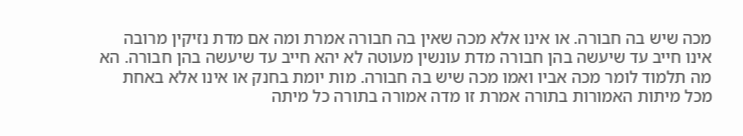מכה שיש בה חבורה. או אינו אלא מכה שאין בה חבורה אמרת ומה אם מדת נזיקין מרובה אינו חייב עד שיעשה בהן חבורה מדת עונשין מעוטה לא יהא חייב עד שיעשה בהן חבורה. הא מה תלמוד לומר מכה אביו ואמו מכה שיש בה חבורה. מות יומת בחנק או אינו אלא באחת מכל מיתות האמורות בתורה אמרת זו מדה אמורה בתורה כל מיתה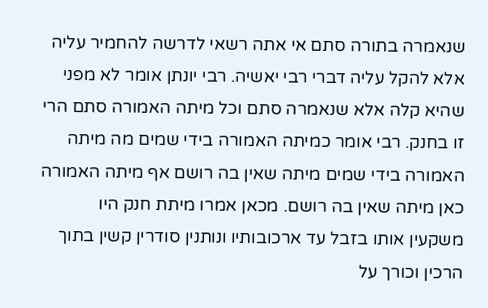שנאמרה בתורה סתם אי אתה רשאי לדרשה להחמיר עליה אלא להקל עליה דברי רבי יאשיה. רבי יונתן אומר לא מפני שהיא קלה אלא שנאמרה סתם וכל מיתה האמורה סתם הרי זו בחנק. רבי אומר כמיתה האמורה בידי שמים מה מיתה האמורה בידי שמים מיתה שאין בה רושם אף מיתה האמורה כאן מיתה שאין בה רושם. מכאן אמרו מיתת חנק היו משקעין אותו בזבל עד ארכובותיו ונותנין סודרין קשין בתוך הרכין וכורך על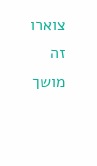צוארו זה מושך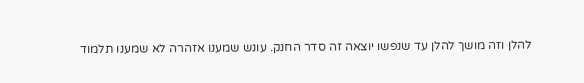להלן וזה מושך להלן עד שנפשו יוצאה זה סדר החנק. עונש שמענו אזהרה לא שמענו תלמוד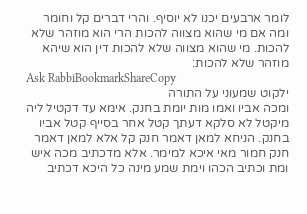לומר ארבעים יכנו לא יוסיף. והרי דברים קל וחומר ומה אם מי שהוא מצווה להכות הרי הוא מוזהר שלא להכות. מי שהוא מצווה שלא להכות דין הוא שיהא מוזהר שלא להכות:
Ask RabbiBookmarkShareCopy
ילקוט שמעוני על התורה
ומכה אביו ואמו מות יומת בחנק. אימא עד דקטיל ליה מיקטל לא סלקא דעתך קטל אחר בסייף קטל אביו בחנק. הניחא למאן דאמר חנק קל אלא למאן דאמר חנק חמור מאי איכא למימר. אלא מדכתיב מכה איש ומת וכתיב הכהו וימת שמע מינה כל היכא דכתיב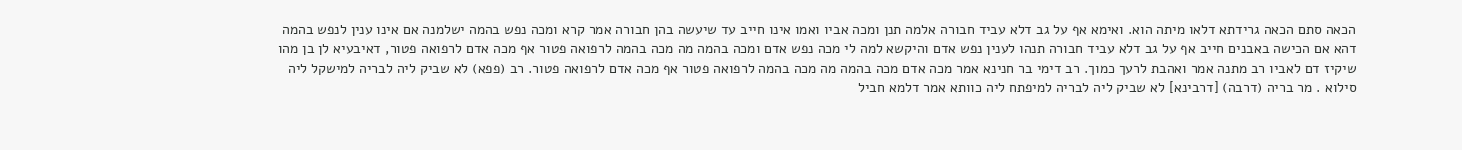הכאה סתם הכאה גרידתא דלאו מיתה הוא. ואימא אף על גב דלא עביד חבורה אלמה תנן ומכה אביו ואמו אינו חייב עד שיעשה בהן חבורה אמר קרא ומכה נפש בהמה ישלמנה אם אינו ענין לנפש בהמה דהא אם הכישה באבנים חייב אף על גב דלא עביד חבורה תנהו לענין נפש אדם והיקשא למה לי מכה נפש אדם ומכה בהמה מה מכה בהמה לרפואה פטור אף מכה אדם לרפואה פטור, דאיבעיא לן בן מהו שיקיז דם לאביו רב מתנה אמר ואהבת לרעך כמוך. רב דימי בר חנינא אמר מכה אדם מכה בהמה מה מכה בהמה לרפואה פטור אף מכה אדם לרפואה פטור. רב (פפא) לא שביק ליה לבריה למישקל ליה סילוא . מר בריה (דרבה) [דרבינא] לא שביק ליה לבריה למיפתח ליה כוותא אמר דלמא חביל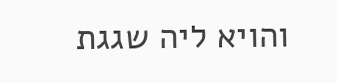והויא ליה שגגת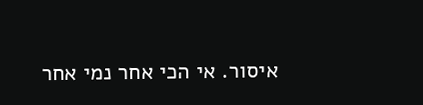איסור. אי הכי אחר נמי אחר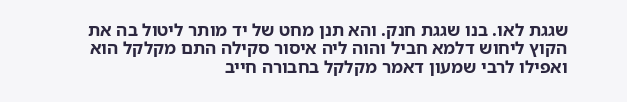שגגת לאו. בנו שגגת חנק. והא תנן מחט של יד מותר ליטול בה את הקוץ ליחוש דלמא חביל והוה ליה איסור סקילה התם מקלקל הוא ואפילו לרבי שמעון דאמר מקלקל בחבורה חייב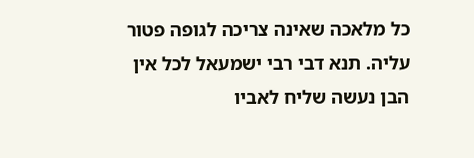כל מלאכה שאינה צריכה לגופה פטור עליה. תנא דבי רבי ישמעאל לכל אין הבן נעשה שליח לאביו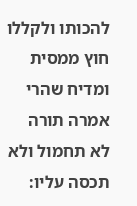להכותו ולקללו חוץ ממסית ומדיח שהרי אמרה תורה לא תחמול ולא תכסה עליו: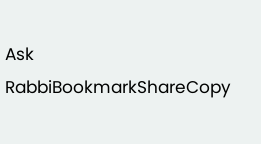Ask RabbiBookmarkShareCopy